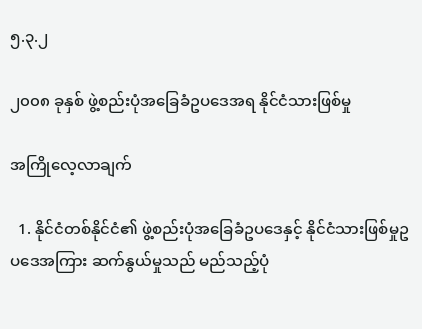၅.၃.၂

၂၀၀၈ ခုနှစ် ဖွဲ့စည်းပုံအခြေခံဥပဒေအရ နိုင်ငံသားဖြစ်မှု

အကြိုလေ့လာချက်

  1. နိုင်ငံတစ်နိုင်ငံ၏ ဖွဲ့စည်းပုံအခြေခံဥပဒေနှင့် နိုင်ငံသားဖြစ်မှုဥပဒေအကြား ဆက်နွယ်မှုသည် မည်သည့်ပုံ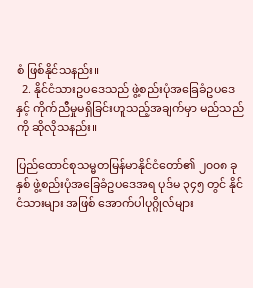စံ ဖြစ်နိုင်သနည်း။
  2. နိုင်ငံသားဥပဒေသည် ဖွဲ့စည်းပုံအခြေခံဥပဒေနှင့် ကိုက်ညီမှုမရှိခြင်းဟူသည့်အချက်မှာ မည်သည်ကို ဆိုလိုသနည်း။

ပြည်ထောင်စုသမ္မတမြန်မာနိုင်ငံတော်၏ ၂၀၀၈ ခုနှစ် ဖွဲ့စည်းပုံအခြေခံဥပဒေအရ ပုဒ်မ ၃၄၅ တွင် နိုင်ငံသားများ အဖြစ် အောက်ပါပုဂ္ဂိုလ်များ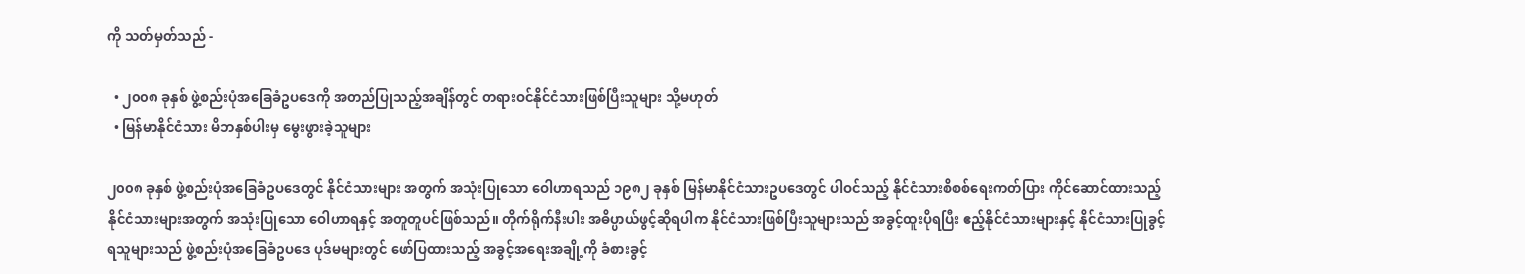ကို သတ်မှတ်သည် -

  • ၂၀၀၈ ခုနှစ် ဖွဲ့စည်းပုံအခြေခံဥပဒေကို အတည်ပြုသည့်အချိန်တွင် တရားဝင်နိုင်ငံသားဖြစ်ပြီးသူများ သို့မဟုတ်
  • မြန်မာနိုင်ငံသား မိဘနှစ်ပါးမှ မွေးဖွားခဲ့သူများ

၂၀၀၈ ခုနှစ် ဖွဲ့စည်းပုံအခြေခံဥပဒေတွင် နိုင်ငံသားများ အတွက် အသုံးပြုသော ဝေါဟာရသည် ၁၉၈၂ ခုနှစ် မြန်မာနိုင်ငံသားဥပဒေတွင် ပါဝင်သည့် နိုင်ငံသားစိစစ်ရေးကတ်ပြား ကိုင်ဆောင်ထားသည့် နိုင်ငံသားများအတွက် အသုံးပြုသော ဝေါဟာရနှင့် အတူတူပင်ဖြစ်သည်။ တိုက်ရိုက်နီးပါး အဓိပ္ပာယ်ဖွင့်ဆိုရပါက နိုင်ငံသားဖြစ်ပြီးသူများသည် အခွင့်ထူးပိုရပြီး ဧည့်နိုင်ငံသားများနှင့် နိုင်ငံသားပြုခွင့်ရသူများသည် ဖွဲ့စည်းပုံအခြေခံဥပဒေ ပုဒ်မများတွင် ဖော်ပြထားသည့် အခွင့်အရေးအချို့ကို ခံစားခွင့်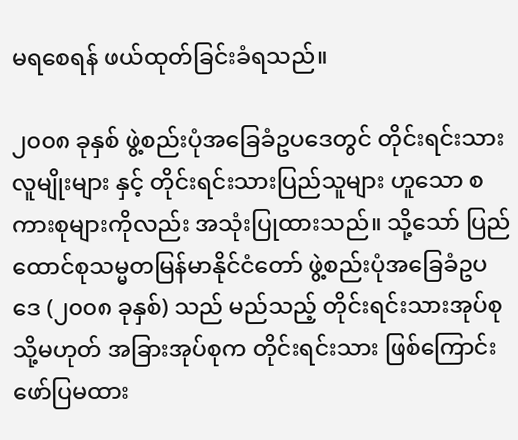မရစေရန် ဖယ်ထုတ်ခြင်းခံရသည်။

၂၀၀၈ ခုနှစ် ဖွဲ့စည်းပုံအခြေခံဥပဒေတွင် တိုင်းရင်းသားလူမျိုးများ နှင့် တိုင်းရင်းသားပြည်သူများ ဟူသော စကားစုများကိုလည်း အသုံးပြုထားသည်။ သို့သော် ပြည်ထောင်စုသမ္မတမြန်မာနိုင်ငံတော် ဖွဲ့စည်းပုံအခြေခံဥပဒေ (၂၀၀၈ ခုနှစ်) သည် မည်သည့် တိုင်းရင်းသားအုပ်စု သို့မဟုတ် အခြားအုပ်စုက တိုင်းရင်းသား ဖြစ်ကြောင်း ဖော်ပြမထား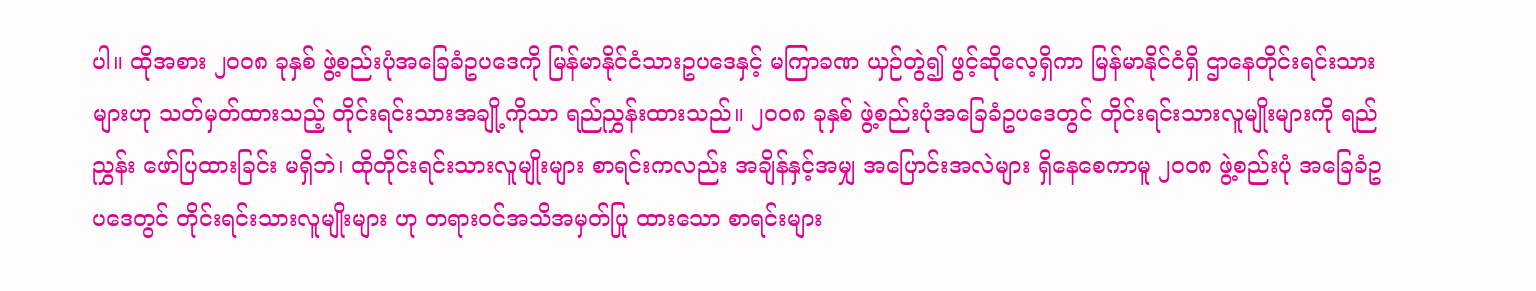ပါ။ ထိုအစား ၂၀၀၈ ခုနှစ် ဖွဲ့စည်းပုံအခြေခံဥပဒေကို မြန်မာနိုင်ငံသားဥပဒေနှင့် မကြာခဏ ယှဉ်တွဲ၍ ဖွင့်ဆိုလေ့ရှိကာ မြန်မာနိုင်ငံရှိ ဌာနေတိုင်းရင်းသားများဟု သတ်မှတ်ထားသည့် တိုင်းရင်းသားအချို့ကိုသာ ရည်ညွှန်းထားသည်။ ၂၀၀၈ ခုနှစ် ဖွဲ့စည်းပုံအခြေခံဥပဒေတွင် တိုင်းရင်းသားလူမျိုးများကို ရည်ညွှန်း ဖော်ပြထားခြင်း မရှိဘဲ၊ ထိုတိုင်းရင်းသားလူမျိုးများ စာရင်းကလည်း အချိန်နှင့်အမျှ အပြောင်းအလဲများ ရှိနေစေကာမူ ၂၀၀၈ ဖွဲ့စည်းပုံ အခြေခံဥပဒေတွင် တိုင်းရင်းသားလူမျိုးများ ဟု တရားဝင်အသိအမှတ်ပြု ထားသော စာရင်းများ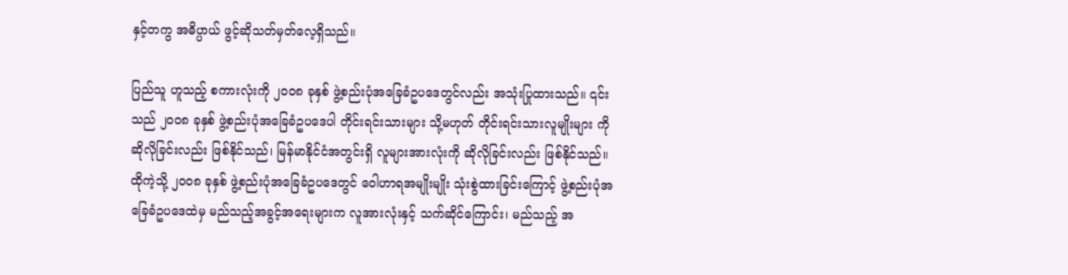နှင့်တကွ အဓိပ္ပာယ် ဖွင့်ဆိုသတ်မှတ်လေ့ရှိသည်။

ပြည်သူ ဟူသည့် စကားလုံးကို ၂၀၀၈ ခုနှစ် ဖွဲ့စည်းပုံအခြေခံဥပဒေတွင်လည်း အသုံးပြုထားသည်။ ၎င်းသည် ၂၀၀၈ ခုနှစ် ဖွဲ့စည်းပုံအခြေခံဥပဒေပါ တိုင်းရင်းသားများ သို့မဟုတ် တိုင်းရင်းသားလူမျိုးများ ကို ဆိုလိုခြင်းလည်း ဖြစ်နိုင်သည်၊ မြန်မာနိုင်ငံအတွင်းရှိ လူများအားလုံးကို ဆိုလိုခြင်းလည်း ဖြစ်နိုင်သည်။ ထိုကဲ့သို့ ၂၀၀၈ ခုနှစ် ဖွဲ့စည်းပုံအခြေခံဥပဒေတွင် ဝေါဟာရအမျိုးမျိုး သုံးစွဲထားခြင်းကြောင့် ဖွဲ့စည်းပုံအခြေခံဥပဒေထဲမှ မည်သည့်အခွင့်အရေးများက လူအားလုံးနှင့် သက်ဆိုင်ကြောင်း၊ မည်သည့် အ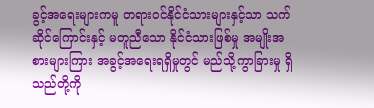ခွင့်အရေးများကမူ တရားဝင်နိုင်ငံသားများနှင့်သာ သက်ဆိုင်ကြောင်းနှင့် မတူညီသော နိုင်ငံသားဖြစ်မှု အမျိုးအစားများကြား အခွင့်အရေးရရှိမှုတွင် မည်သို့ကွာခြားမှု ရှိသည်တို့ကို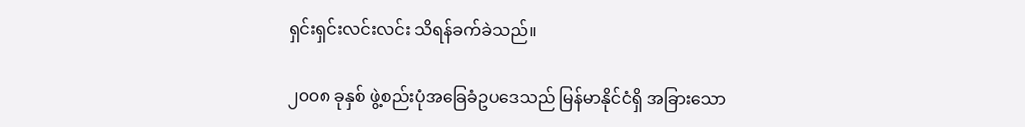ရှင်းရှင်းလင်းလင်း သိရန်ခက်ခဲသည်။

၂၀၀၈ ခုနှစ် ဖွဲ့စည်းပုံအခြေခံဥပဒေသည် မြန်မာနိုင်ငံရှိ အခြားသော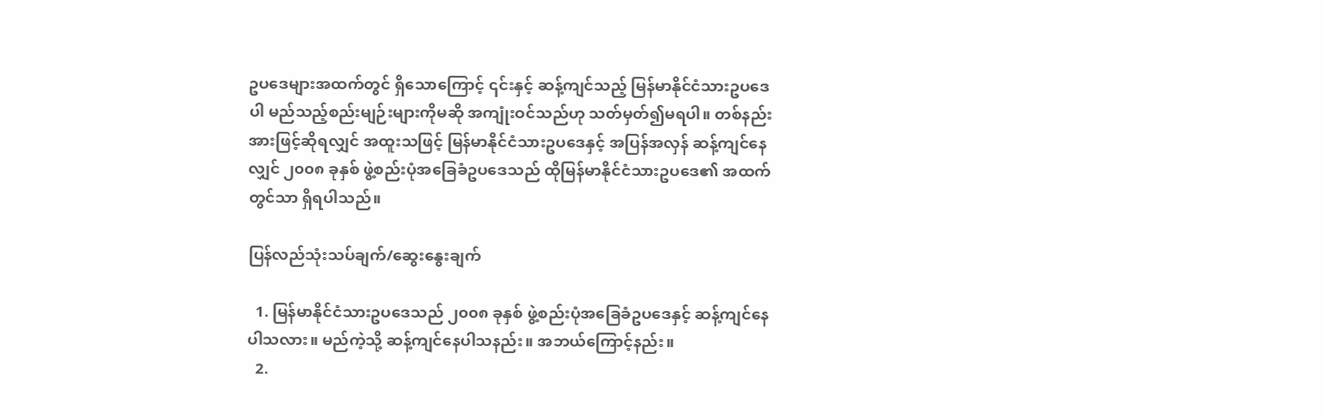ဥပဒေများအထက်တွင် ရှိသောကြောင့် ၎င်းနှင့် ဆန့်ကျင်သည့် မြန်မာနိုင်ငံသားဥပဒေပါ မည်သည့်စည်းမျဉ်းများကိုမဆို အကျုံးဝင်သည်ဟု သတ်မှတ်၍မရပါ။ တစ်နည်းအားဖြင့်ဆိုရလျှင် အထူးသဖြင့် မြန်မာနိုင်ငံသားဥပဒေနှင့် အပြန်အလှန် ဆန့်ကျင်နေလျှင် ၂၀၀၈ ခုနှစ် ဖွဲ့စည်းပုံအခြေခံဥပဒေသည် ထိုမြန်မာနိုင်ငံသားဥပဒေ၏ အထက်တွင်သာ ရှိရပါသည်။

ပြန်လည်သုံးသပ်ချက်/ဆွေးနွေးချက်

  1. မြန်မာနိုင်ငံသားဥပဒေသည် ၂၀၀၈ ခုနှစ် ဖွဲ့စည်းပုံအခြေခံဥပဒေနှင့် ဆန့်ကျင်နေပါသလား။ မည်ကဲ့သို့ ဆန့်ကျင်နေပါသနည်း။ အဘယ်ကြောင့်နည်း။
  2.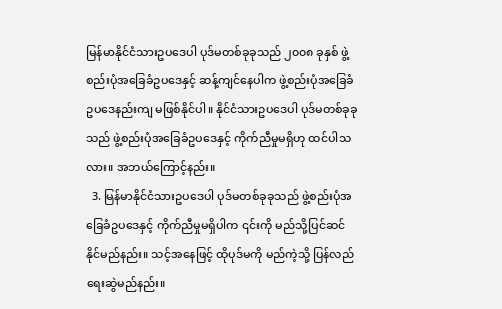မြန်မာနိုင်ငံသားဥပဒေပါ ပုဒ်မတစ်ခုခုသည် ၂၀၀၈ ခုနှစ် ဖွဲ့စည်းပုံအခြေခံဥပဒေနှင့် ဆန့်ကျင်နေပါက ဖွဲ့စည်းပုံအခြေခံဥပဒေနည်းကျ မဖြစ်နိုင်ပါ။ နိုင်ငံသားဥပဒေပါ ပုဒ်မတစ်ခုခုသည် ဖွဲ့စည်းပုံအခြေခံဥပဒေနှင့် ကိုက်ညီမှုမရှိဟု ထင်ပါသလား။ အဘယ်ကြောင့်နည်း။
  3. မြန်မာနိုင်ငံသားဥပဒေပါ ပုဒ်မတစ်ခုခုသည် ဖွဲ့စည်းပုံအခြေခံဥပဒေနှင့် ကိုက်ညီမှုမရှိပါက ၎င်းကို မည်သို့ပြင်ဆင်နိုင်မည်နည်း။ သင့်အနေဖြင့် ထိုပုဒ်မကို မည်ကဲ့သို့ ပြန်လည်ရေးဆွဲမည်နည်း။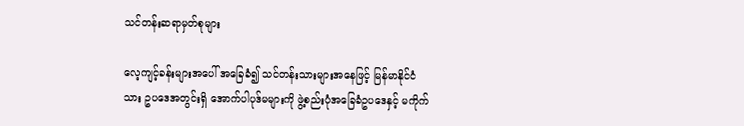သင်တန်းဆရာမှတ်စုများ

လေ့ကျင့်ခန်းများအပေါ် အခြေခံ၍ သင်တန်းသားများအနေဖြင့် မြန်မာနိုင်ငံသား ဥပဒေအတွင်းရှိ အောက်ပါပုဒ်မများကို ဖွဲ့စည်းပုံအခြေခံဥပဒေနှင့် မကိုက်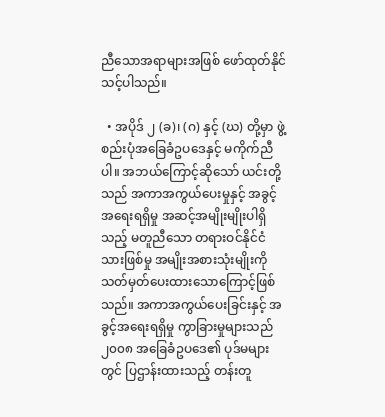ညီသောအရာများအဖြစ် ဖော်ထုတ်နိုင်သင့်ပါသည်။

  • အပိုဒ် ၂ (ခ)၊ (ဂ) နှင့် (ဃ) တို့မှာ ဖွဲ့စည်းပုံအခြေခံဥပဒေနှင့် မကိုက်ညီပါ။ အဘယ်ကြောင့်ဆိုသော် ယင်းတို့သည် အကာအကွယ်ပေးမှုနှင့် အခွင့်အရေးရရှိမှု အဆင့်အမျိုးမျိုးပါရှိသည့် မတူညီသော တရားဝင်နိုင်ငံသားဖြစ်မှု အမျိုးအစားသုံးမျိုးကို သတ်မှတ်ပေးထားသောကြောင့်ဖြစ်သည်။ အကာအကွယ်ပေးခြင်းနှင့် အခွင့်အရေးရရှိမှု ကွာခြားမှုများသည် ၂၀၀၈ အခြေခံဥပဒေ၏ ပုဒ်မများတွင် ပြဌာန်းထားသည့် တန်းတူ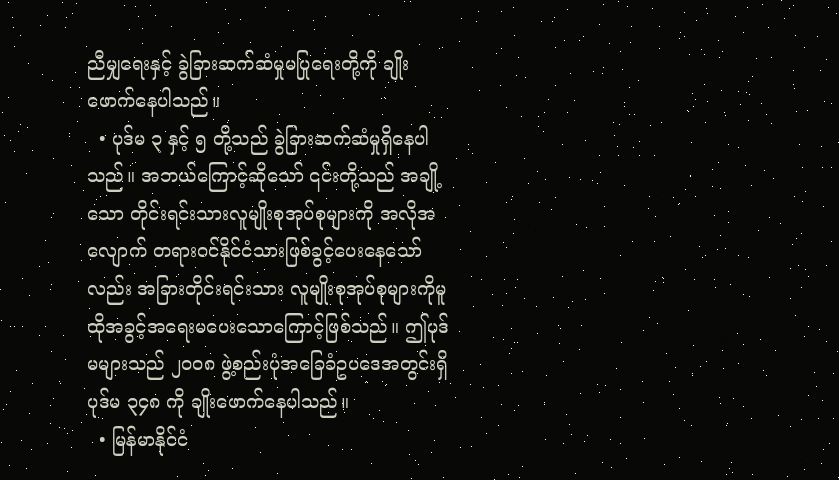ညီမျှရေးနှင့် ခွဲခြားဆက်ဆံမှုမပြုရေးတို့ကို ချိုးဖောက်နေပါသည်။
  • ပုဒ်မ ၃ နှင့် ၅ တို့သည် ခွဲခြားဆက်ဆံမှုရှိနေပါသည်။ အဘယ်ကြောင့်ဆိုသော် ၎င်းတို့သည် အချို့သော တိုင်းရင်းသားလူမျိုးစုအုပ်စုများကို အလိုအလျောက် တရားဝင်နိုင်ငံသားဖြစ်ခွင့်ပေးနေသော်လည်း အခြားတိုင်းရင်းသား လူမျိုးစုအုပ်စုများကိုမူ ထိုအခွင့်အရေးမပေးသောကြောင့်ဖြစ်သည်။ ဤပုဒ်မများသည် ၂၀၀၈ ဖွဲ့စည်းပုံအခြေခံဥပဒေအတွင်းရှိ ပုဒ်မ ၃၄၈ ကို ချိုးဖောက်နေပါသည်။
  • မြန်မာနိုင်ငံ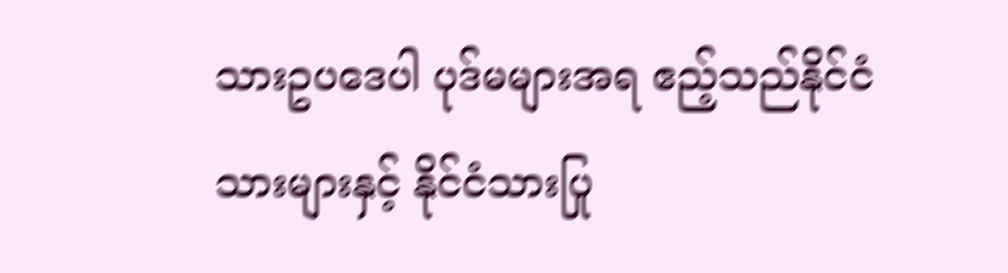သားဥပဒေပါ ပုဒ်မများအရ ဧည့်သည်နိုင်ငံသားများနှင့် နိုင်ငံသားပြု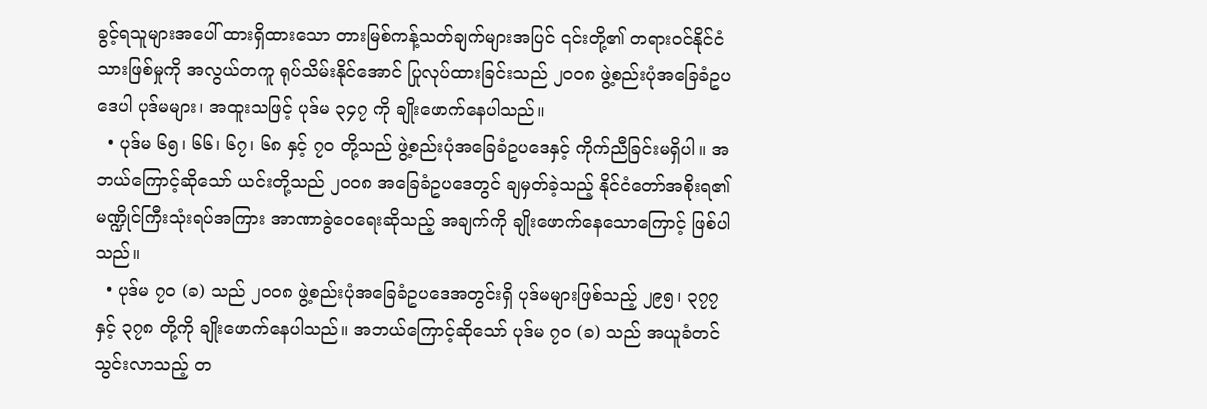ခွင့်ရသူများအပေါ် ထားရှိထားသော တားမြစ်ကန့်သတ်ချက်များအပြင် ၎င်းတို့၏ တရားဝင်နိုင်ငံသားဖြစ်မှုကို အလွယ်တကူ ရုပ်သိမ်းနိုင်အောင် ပြုလုပ်ထားခြင်းသည် ၂၀၀၈ ဖွဲ့စည်းပုံအခြေခံဥပဒေပါ ပုဒ်မများ၊ အထူးသဖြင့် ပုဒ်မ ၃၄၇ ကို ချိုးဖောက်နေပါသည်။
  • ပုဒ်မ ၆၅၊ ၆၆၊ ၆၇၊ ၆၈ နှင့် ၇၀ တို့သည် ဖွဲ့စည်းပုံအခြေခံဥပဒေနှင့် ကိုက်ညီခြင်းမရှိပါ။ အဘယ်ကြောင့်ဆိုသော် ယင်းတို့သည် ၂၀၀၈ အခြေခံဥပဒေတွင် ချမှတ်ခဲ့သည့် နိုင်ငံတော်အစိုးရ၏ မဏ္ဍိုင်ကြီးသုံးရပ်အကြား အာဏာခွဲဝေရေးဆိုသည့် အချက်ကို ချိုးဖောက်နေသောကြောင့် ဖြစ်ပါသည်။
  • ပုဒ်မ ၇၀ (ခ) သည် ၂၀၀၈ ဖွဲ့စည်းပုံအခြေခံဥပဒေအတွင်းရှိ ပုဒ်မများဖြစ်သည့် ၂၉၅၊ ၃၇၇ နှင့် ၃၇၈ တို့ကို ချိုးဖောက်နေပါသည်။ အဘယ်ကြောင့်ဆိုသော် ပုဒ်မ ၇၀ (ခ) သည် အယူခံတင်သွင်းလာသည့် တ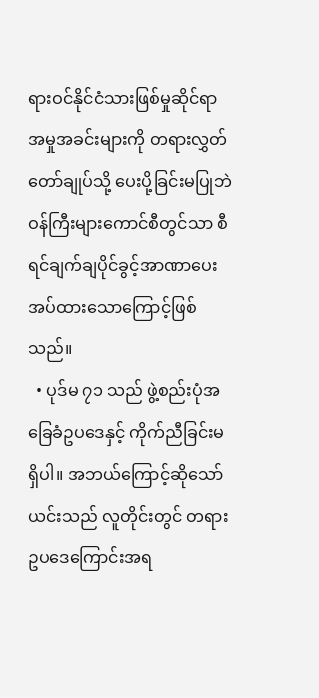ရားဝင်နိုင်ငံသားဖြစ်မှုဆိုင်ရာ အမှုအခင်းများကို တရားလွှတ်တော်ချုပ်သို့ ပေးပို့ခြင်းမပြုဘဲ ဝန်ကြီးများကောင်စီတွင်သာ စီရင်ချက်ချပိုင်ခွင့်အာဏာပေးအပ်ထားသောကြောင့်ဖြစ်သည်။
  • ပုဒ်မ ၇၁ သည် ဖွဲ့စည်းပုံအခြေခံဥပဒေနှင့် ကိုက်ညီခြင်းမရှိပါ။ အဘယ်ကြောင့်ဆိုသော် ယင်းသည် လူတိုင်းတွင် တရားဥပဒေကြောင်းအရ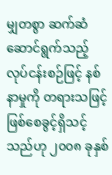မျှတစွာ ဆက်ဆံဆောင်ရွက်သည့် လုပ်ငန်းစဉ်ဖြင့် နစ်နာမှုကို တရားသဖြင့် ဖြစ်စေခွင့်ရှိသင့်သည်ဟု ၂၀၀၈ ခုနှစ်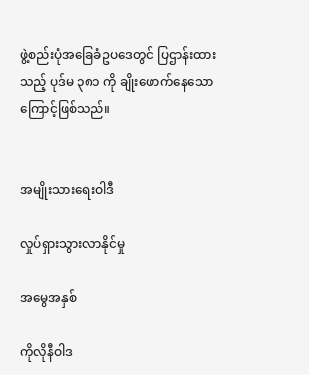ဖွဲ့စည်းပုံအခြေခံဥပဒေတွင် ပြဌာန်းထားသည့် ပုဒ်မ ၃၈၁ ကို ချိုးဖောက်နေသောကြောင့်ဖြစ်သည်။


အမျိုးသားရေးဝါဒီ

လှုပ်ရှားသွားလာနိုင်မှု

အမွေအနှစ်

ကိုလိုနီဝါဒ